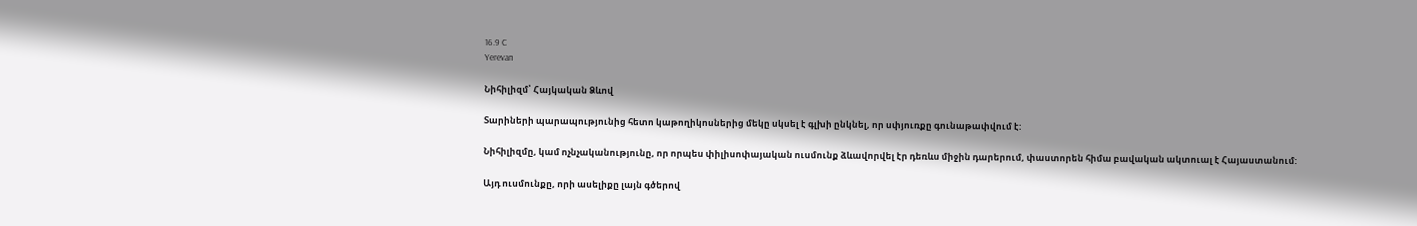16.9 C
Yerevan

Նիհիլիզմ՝ Հայկական Ձևով

Տարիների պարապությունից հետո կաթողիկոսներից մեկը սկսել է գլխի ընկնել, որ սփյուռքը գունաթափվում է:

Նիհիլիզմը, կամ ոչնչականությունը, որ որպես փիլիսոփայական ուսմունք ձևավորվել էր դեռևս միջին դարերում, փաստորեն հիմա բավական ակտուալ է Հայաստանում:

Այդ ուսմունքը, որի ասելիքը լայն գծերով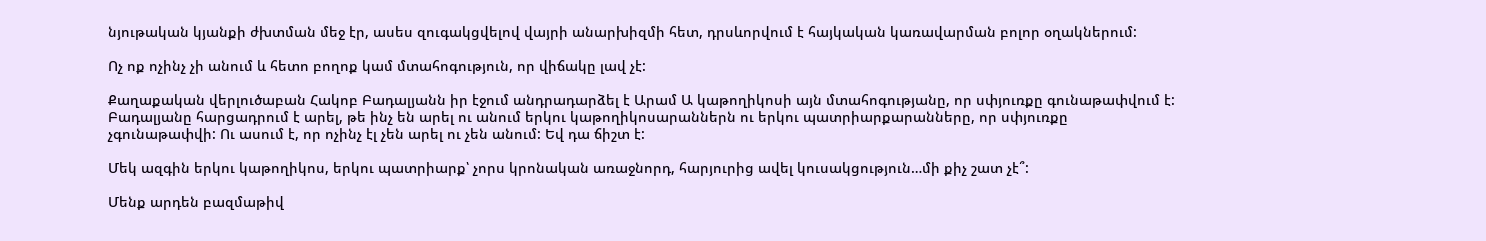նյութական կյանքի ժխտման մեջ էր, ասես զուգակցվելով վայրի անարխիզմի հետ, դրսևորվում է հայկական կառավարման բոլոր օղակներում:

Ոչ ոք ոչինչ չի անում և հետո բողոք կամ մտահոգություն, որ վիճակը լավ չէ:

Քաղաքական վերլուծաբան Հակոբ Բադալյանն իր էջում անդրադարձել է Արամ Ա կաթողիկոսի այն մտահոգությանը, որ սփյուռքը գունաթափվում է: Բադալյանը հարցադրում է արել, թե ինչ են արել ու անում երկու կաթողիկոսարաններն ու երկու պատրիարքարանները, որ սփյուռքը չգունաթափվի: Ու ասում է, որ ոչինչ էլ չեն արել ու չեն անում: Եվ դա ճիշտ է:

Մեկ ազգին երկու կաթողիկոս, երկու պատրիարք՝ չորս կրոնական առաջնորդ, հարյուրից ավել կուսակցություն…մի քիչ շատ չէ՞:

Մենք արդեն բազմաթիվ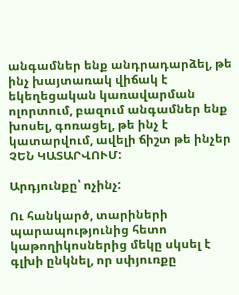անգամներ ենք անդրադարձել, թե ինչ խայտառակ վիճակ է եկեղեցական կառավարման ոլորտում, բազում անգամներ ենք խոսել, գոռացել, թե ինչ է կատարվում, ավելի ճիշտ թե ինչեր ՉԵՆ ԿԱՏԱՐՎՈՒՄ:

Արդյունքը՝ ոչինչ:

Ու հանկարծ, տարիների պարապությունից հետո կաթողիկոսներից մեկը սկսել է գլխի ընկնել, որ սփյուռքը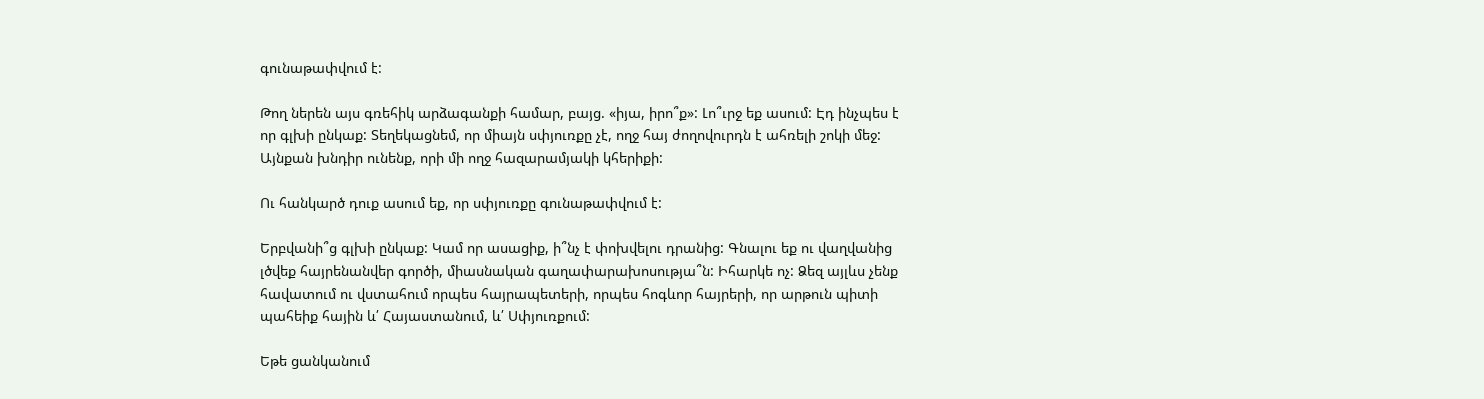գունաթափվում է:

Թող ներեն այս գռեհիկ արձագանքի համար, բայց. «իյա, իրո՞ք»: Լո՞ւրջ եք ասում: Էդ ինչպես է որ գլխի ընկաք: Տեղեկացնեմ, որ միայն սփյուռքը չէ, ողջ հայ ժողովուրդն է ահռելի շոկի մեջ: Այնքան խնդիր ունենք, որի մի ողջ հազարամյակի կհերիքի:

Ու հանկարծ դուք ասում եք, որ սփյուռքը գունաթափվում է:

Երբվանի՞ց գլխի ընկաք: Կամ որ ասացիք, ի՞նչ է փոխվելու դրանից: Գնալու եք ու վաղվանից լծվեք հայրենանվեր գործի, միասնական գաղափարախոսությա՞ն: Իհարկե ոչ: Ձեզ այլևս չենք հավատում ու վստահում որպես հայրապետերի, որպես հոգևոր հայրերի, որ արթուն պիտի պահեիք հային և՛ Հայաստանում, և՛ Սփյուռքում:

Եթե ցանկանում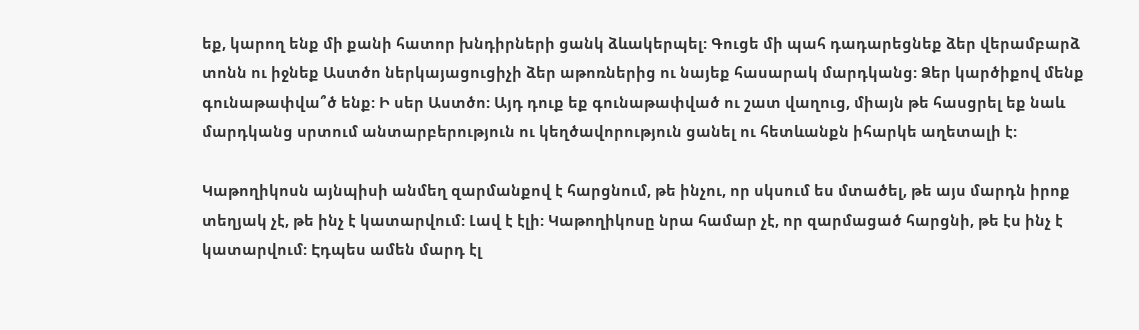եք, կարող ենք մի քանի հատոր խնդիրների ցանկ ձևակերպել: Գուցե մի պահ դադարեցնեք ձեր վերամբարձ տոնն ու իջնեք Աստծո ներկայացուցիչի ձեր աթոռներից ու նայեք հասարակ մարդկանց: Ձեր կարծիքով մենք գունաթափվա՞ծ ենք: Ի սեր Աստծո: Այդ դուք եք գունաթափված ու շատ վաղուց, միայն թե հասցրել եք նաև մարդկանց սրտում անտարբերություն ու կեղծավորություն ցանել ու հետևանքն իհարկե աղետալի է:

Կաթողիկոսն այնպիսի անմեղ զարմանքով է հարցնում, թե ինչու, որ սկսում ես մտածել, թե այս մարդն իրոք տեղյակ չէ, թե ինչ է կատարվում: Լավ է էլի: Կաթողիկոսը նրա համար չէ, որ զարմացած հարցնի, թե էս ինչ է կատարվում: Էդպես ամեն մարդ էլ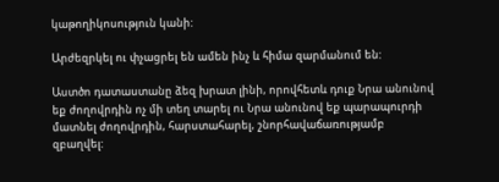կաթողիկոսություն կանի:

Արժեզրկել ու փչացրել են ամեն ինչ և հիմա զարմանում են:

Աստծո դատաստանը ձեզ խրատ լինի, որովհետև դուք Նրա անունով եք ժողովրդին ոչ մի տեղ տարել ու Նրա անունով եք պարապուրդի մատնել ժողովրդին, հարստահարել, շնորհավաճառությամբ զբաղվել: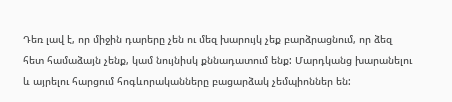Դեռ լավ է, որ միջին դարերը չեն ու մեզ խարույկ չեք բարձրացնում, որ ձեզ հետ համաձայն չենք, կամ նույնիսկ քննադատում ենք: Մարդկանց խարանելու և այրելու հարցում հոգևորականները բացարձակ չեմպիոններ են: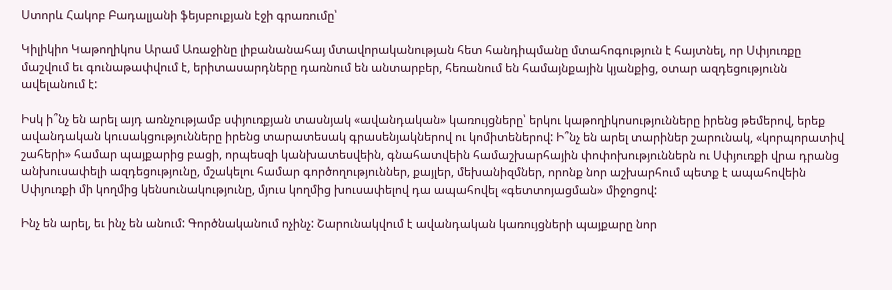Ստորև Հակոբ Բադալյանի ֆեյսբուքյան էջի գրառումը՝

Կիլիկիո Կաթողիկոս Արամ Առաջինը լիբանանահայ մտավորականության հետ հանդիպմանը մտահոգություն է հայտնել, որ Սփյուռքը մաշվում եւ գունաթափվում է, երիտասարդները դառնում են անտարբեր, հեռանում են համայնքային կյանքից, օտար ազդեցությունն ավելանում է:

Իսկ ի՞նչ են արել այդ առնչությամբ սփյուռքյան տասնյակ «ավանդական» կառույցները՝ երկու կաթողիկոսությունները իրենց թեմերով, երեք ավանդական կուսակցությունները իրենց տարատեսակ գրասենյակներով ու կոմիտեներով: Ի՞նչ են արել տարիներ շարունակ, «կորպորատիվ շահերի» համար պայքարից բացի, որպեսզի կանխատեսվեին, գնահատվեին համաշխարհային փոփոխություններն ու Սփյուռքի վրա դրանց անխուսափելի ազդեցությունը, մշակելու համար գործողություններ, քայլեր, մեխանիզմներ, որոնք նոր աշխարհում պետք է ապահովեին Սփյուռքի մի կողմից կենսունակությունը, մյուս կողմից խուսափելով դա ապահովել «գետտոյացման» միջոցով:

Ինչ են արել, եւ ինչ են անում: Գործնականում ոչինչ: Շարունակվում է ավանդական կառույցների պայքարը նոր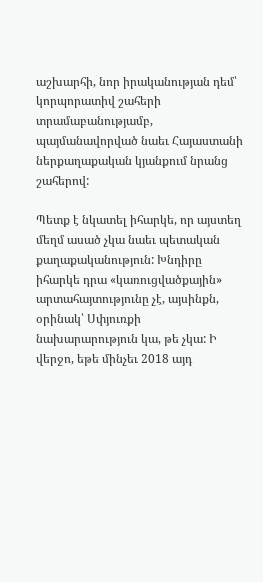աշխարհի, նոր իրականության դեմ՝ կորպորատիվ շահերի տրամաբանությամբ, պայմանավորված նաեւ Հայաստանի ներքաղաքական կյանքում նրանց շահերով:

Պետք է նկատել իհարկե, որ այստեղ մեղմ ասած չկա նաեւ պետական քաղաքականություն: Խնդիրը իհարկե դրա «կառուցվածքային» արտահայտությունը չէ, այսինքն, օրինակ՝ Սփյուռքի նախարարություն կա, թե չկա: Ի վերջո, եթե մինչեւ 2018 այդ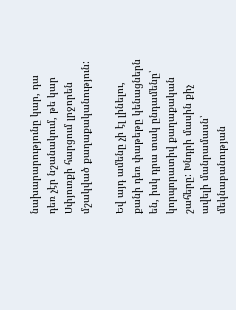նախարարությունը կար, դա դեռ չէր նշանակում, թե կար Սփյուռքի հարցում լրջորեն մշակված քաղաքականություն:

Եվ այդ ամենը չի էլ լինելու, քանի դեռ փաթեթը կենացներն են, իսկ դրա տակ ընդամենը՝ կորպորատիվ քաղաքական շահերը: Խնդրի մասին քիչ ավելի մանրամասն՝ մեկնաբանության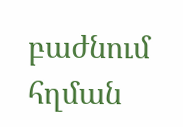բաժնում հղման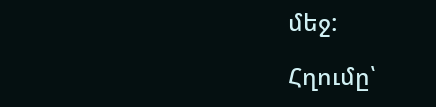մեջ:

Հղումը՝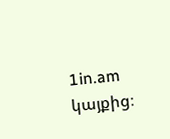1in.am կայքից։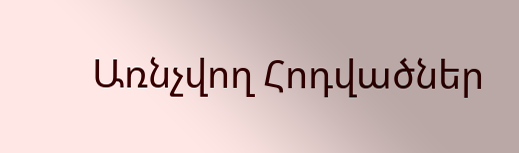Առնչվող Հոդվածներ